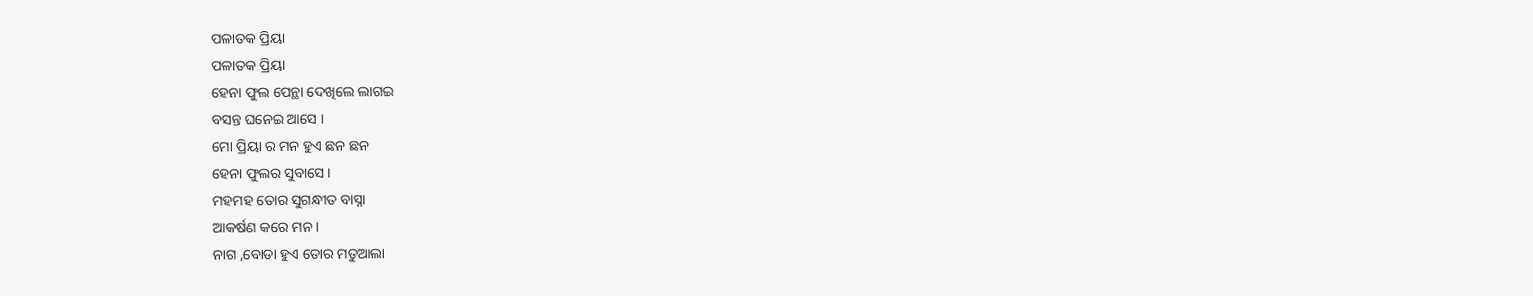ପଳାତକ ପ୍ରିୟା
ପଳାତକ ପ୍ରିୟା
ହେନା ଫୁଲ ପେନ୍ଥା ଦେଖିଲେ ଲାଗଇ
ବସନ୍ତ ଘନେଇ ଆସେ ।
ମୋ ପ୍ରିୟା ର ମନ ହୁଏ ଛନ ଛନ
ହେନା ଫୁଲର ସୁବାସେ ।
ମହମହ ତୋର ସୁଗନ୍ଧୀତ ବାସ୍ନା
ଆକର୍ଷଣ କରେ ମନ ।
ନାଗ ,ବୋଡା ହୁଏ ତୋର ମତୁଆଲା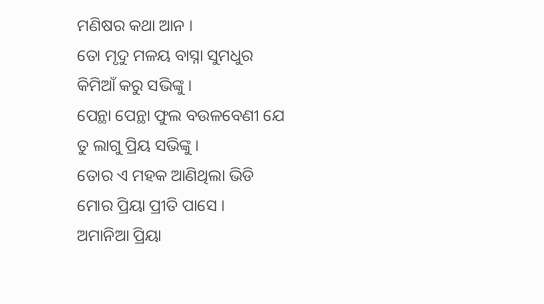ମଣିଷର କଥା ଆନ ।
ତୋ ମୃଦୁ ମଳୟ ବାସ୍ନା ସୁମଧୁର
କିମିଆଁ କରୁ ସଭିଙ୍କୁ ।
ପେନ୍ଥା ପେନ୍ଥା ଫୁଲ ବଉଳବେଣୀ ଯେ
ତୁ ଲାଗୁ ପ୍ରିୟ ସଭିଙ୍କୁ ।
ତୋର ଏ ମହକ ଆଣିଥିଲା ଭିଡି
ମୋର ପ୍ରିୟା ପ୍ରୀତି ପାସେ ।
ଅମାନିଆ ପ୍ରିୟା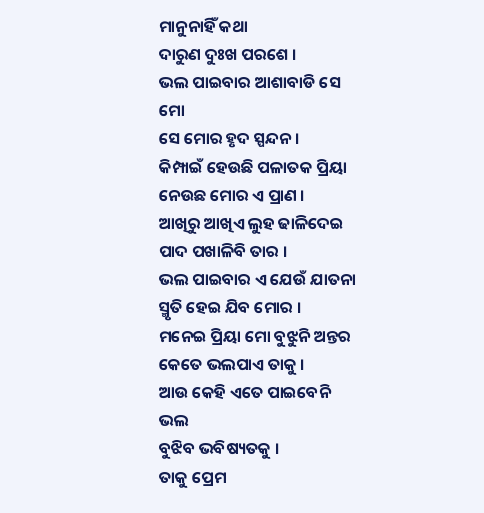ମାନୁନାହିଁ କଥା
ଦାରୁଣ ଦୁଃଖ ପରଶେ ।
ଭଲ ପାଇବାର ଆଶାବାଡି ସେ ମୋ
ସେ ମୋର ହୃଦ ସ୍ପନ୍ଦନ ।
କିମ୍ପାଇଁ ହେଉଛି ପଳାତକ ପ୍ରିୟା
ନେଉଛ ମୋର ଏ ପ୍ରାଣ ।
ଆଖିରୁ ଆଖିଏ ଲୁହ ଢାଳିଦେଇ
ପାଦ ପଖାଳିବି ତାର ।
ଭଲ ପାଇବାର ଏ ଯେଉଁ ଯାତନା
ସ୍ମୃତି ହେଇ ଯିବ ମୋର ।
ମନେଇ ପ୍ରିୟା ମୋ ବୁଝୁନି ଅନ୍ତର
କେତେ ଭଲପାଏ ତାକୁ ।
ଆଉ କେହି ଏତେ ପାଇବେନି ଭଲ
ବୁଝିବ ଭବିଷ୍ୟତକୁ ।
ତାକୁ ପ୍ରେମ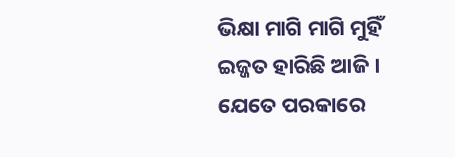ଭିକ୍ଷା ମାଗି ମାଗି ମୁହିଁ
ଇଜ୍ଜତ ହାରିଛି ଆଜି ।
ଯେତେ ପରକାରେ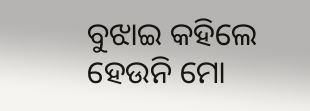ବୁଝାଇ କହିଲେ
ହେଉନି ମୋ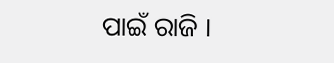ପାଇଁ ରାଜି ।